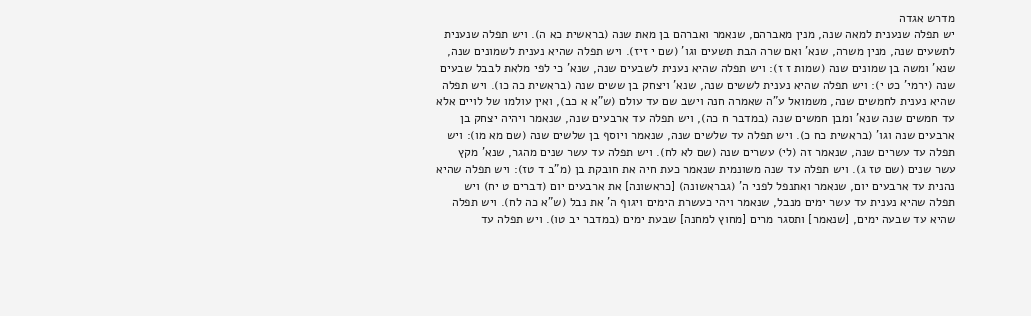מדרש אגדה
יש תפלה שנענית למאה שנה, מנין מאברהם, שנאמר ואברהם בן מאת שנה (בראשית כא ה). ויש תפלה שנענית לתשעים שנה, מנין משרה, שנא' ואם שרה הבת תשעים וגו' (שם י זיז). ויש תפלה שהיא נענית לשמונים שנה, שנא' ומשה בן שמונים שנה (שמות ז ז): ויש תפלה שהיא נענית לשבעים שנה, שנא' כי לפי מלאת לבבל שבעים שנה (ירמי' כט י): ויש תפלה שהיא נענית לששים שנה, שנא' ויצחק בן ששים שנה (בראשית כה כו). ויש תפלה שהיא נענית לחמשים שנה, משמואל ע"ה שאמרה חנה וישב שם עד עולם (ש"א א כב), ואין עולמו של לויים אלא עד חמשים שנה שנא' ומבן חמשים שנה (במדבר ח כה), ויש תפלה עד ארבעים שנה, שנאמר ויהיה יצחק בן ארבעים שנה וגו' (בראשית כח כ). ויש תפלה עד שלשים שנה, שנאמר ויוסף בן שלשים שנה (שם מא מו): ויש תפלה עד עשרים שנה, שנאמר זה (לי) עשרים שנה (שם לא לח). ויש תפלה עד עשר שנים מהגר, שנא' מקץ עשר שנים (שם טז ג). ויש תפלה עד שנה משונמית שנאמר כעת חיה את חובקת בן (מ"ב ד טז): ויש תפלה שהיא נהנית עד ארבעים יום, שנאמר ואתנפל לפני ה' (גבראשונה) [כראשונה] את ארבעים יום (דברים ט יח) ויש תפלה שהיא נענית עד עשר ימים מנבל, שנאמר ויהי כעשרת הימים ויגוף ה' את נבל (ש"א כה לח). ויש תפלה שהיא עד שבעה ימים, [שנאמר] ותסגר מרים [מחוץ למחנה] שבעת ימים (במדבר יב טו). ויש תפלה עד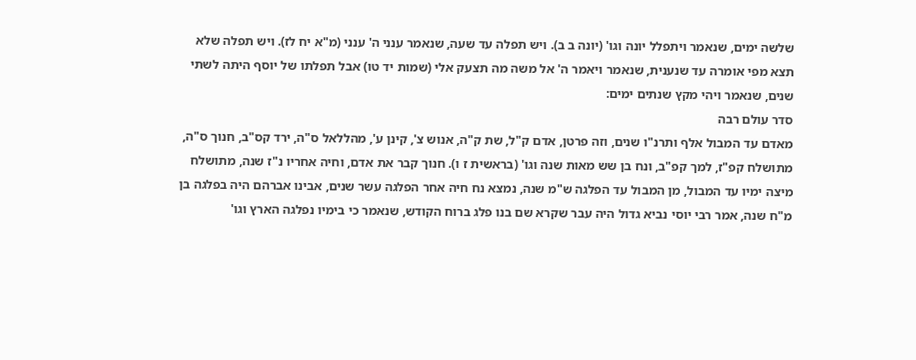שלשה ימים, שנאמר ויתפלל יונה וגו' (יונה ב ב). ויש תפלה עד שעה, שנאמר ענני ה' ענני (מ"א יח לז). ויש תפלה שלא תצא מפי אומרה עד שנענית, שנאמר ויאמר ה' אל משה מה תצעק אלי (שמות יד טו) אבל תפלתו של יוסף היתה לשתי שנים, שנאמר ויהי מקץ שנתים ימים:
סדר עולם רבה
מאדם עד המבול אלף ותרנ"ו שנים, וזה פרטן, אדם ק"ל, שת ק"ה, אנוש צ', קינן ע', מהללאל ס"ה, ירד קס"ב, חנוך ס"ה, מתושלח קפ"ז, למך קפ"ב, ונח בן שש מאות שנה וגו' (בראשית ז ו). חנוך קבר את אדם, וחיה אחריו נ"ז שנה, מתושלח מיצה ימיו עד המבול, מן המבול עד הפלגה ש"מ שנה, נמצא נח חיה אחר הפלגה עשר שנים, אבינו אברהם היה בפלגה בן מ"ח שנה, אמר רבי יוסי נביא גדול היה עבר שקרא שם בנו פלג ברוח הקודש, שנאמר כי בימיו נפלגה הארץ וגו'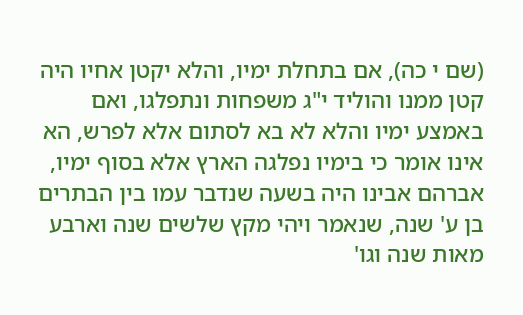(שם י כה), אם בתחלת ימיו, והלא יקטן אחיו היה קטן ממנו והוליד י"ג משפחות ונתפלגו, ואם באמצע ימיו והלא לא בא לסתום אלא לפרש, הא אינו אומר כי בימיו נפלגה הארץ אלא בסוף ימיו, אברהם אבינו היה בשעה שנדבר עמו בין הבתרים בן ע' שנה, שנאמר ויהי מקץ שלשים שנה וארבע מאות שנה וגו'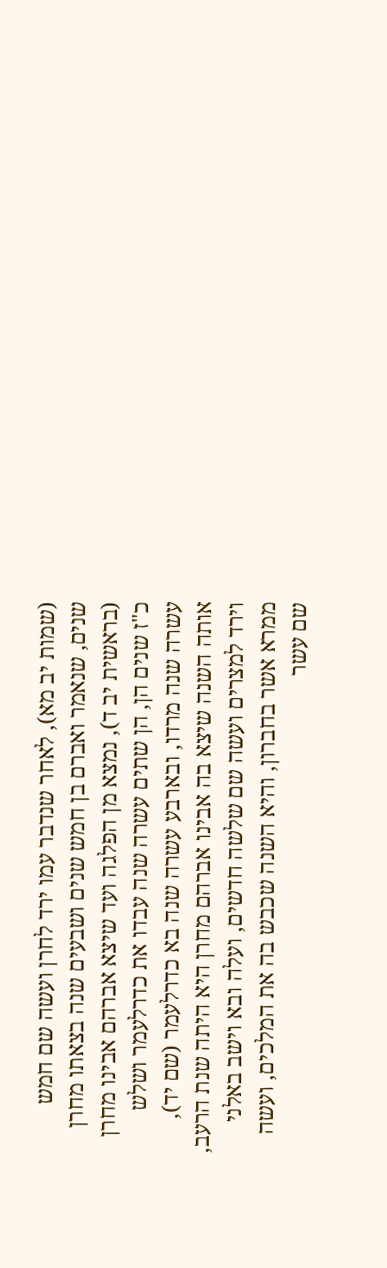(שמות יב מא), לאחר שנדבר עמו ירד לחרן ועשה שם חמש שנים, שנאמר ואברם בן חמש שנים ושבעים שנה בצאתו מחרן (בראשית יב ד), נמצא מן הפלגה ועד שיצא אברהם אבינו מחרן כ"ז שנים הן, הן שתים עשרה שנה עבדו את כדרלעמר ושלש עשרה שנה מרדו, ובארבע עשרה שנה בא כדרלעמר (שם יד), אותה השנה שיצא בה אבינו אברהם מחרן היא היתה שנת הרעב, וירד למצרים ועשה שם שלשה חדשים, ועלה ובא וישב באלני ממרא אשר בחברון, והיא השנה שכבש בה את המלכים, ועשה שם עשר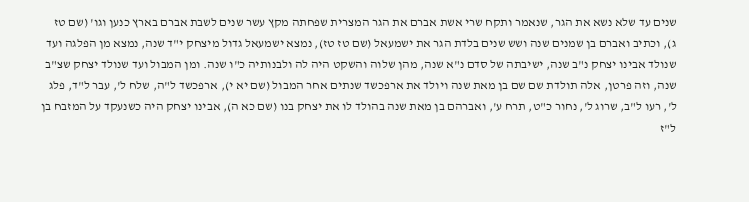שנים עד שלא נשא את הגר, שנאמר ותקח שרי אשת אברם את הגר המצרית שפחתה מקץ עשר שנים לשבת אברם בארץ כנען וגו' (שם טז ג), וכתיב ואברם בן שמנים שנה ושש שנים בלדת הגר את ישמעאל (שם טז טז), נמצא ישמעאל גדול מיצחק י"ד שנה, נמצא מן הפלגה ועד שנולד אבינו יצחק נ"ב שנה, ישיבתה של סדם נ"א שנה, מהן שלוה והשקט היה לה ולבנותיה כ"ו שנה. ומן המבול ועד שנולד יצחק שצ"ב שנה, וזה פרטן, אלה תולדת שם שם בן מאת שנה ויולד את ארפכשד שנתים אחר המבול (שם יא י), ארפכשד ל"ה, שלח ל', עבר ל"ד, פלג ל', רעו ל"ב, שרוג ל', נחור כ"ט, תרח ע', ואברהם בן מאת שנה בהולד לו את יצחק בנו (שם כא ה), אבינו יצחק היה כשנעקד על המזבח בן ל"ז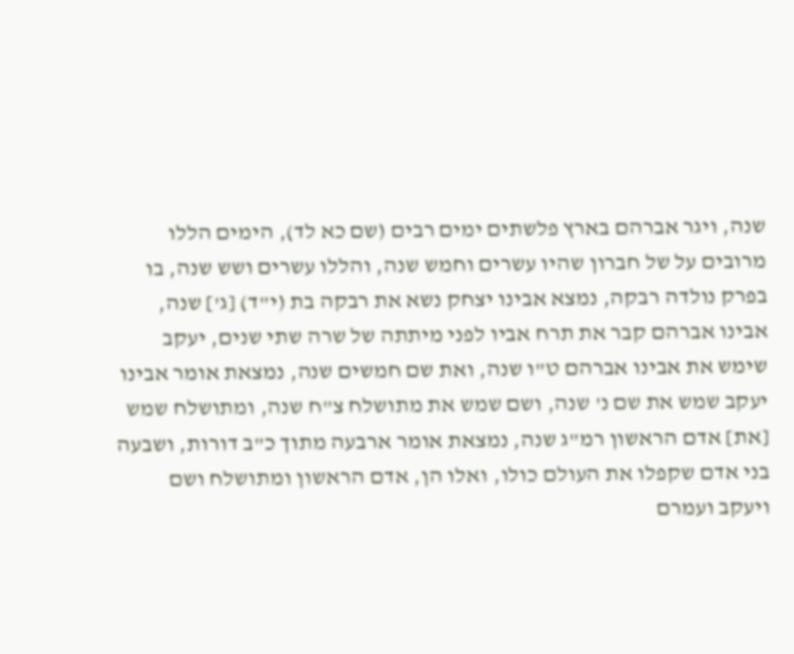שנה, ויגר אברהם בארץ פלשתים ימים רבים (שם כא לד), הימים הללו מרובים על של חברון שהיו עשרים וחמש שנה, והללו עשרים ושש שנה, בו בפרק נולדה רבקה, נמצא אבינו יצחק נשא את רבקה בת (י"ד) [ג'] שנה, אבינו אברהם קבר את תרח אביו לפני מיתתה של שרה שתי שנים, יעקב שימש את אבינו אברהם ט"ו שנה, ואת שם חמשים שנה, נמצאת אומר אבינו יעקב שמש את שם נ' שנה, ושם שמש את מתושלח צ"ח שנה, ומתושלח שמש [את] אדם הראשון רמ"ג שנה, נמצאת אומר ארבעה מתוך כ"ב דורות, ושבעה בני אדם שקפלו את העולם כולו, ואלו הן, אדם הראשון ומתושלח ושם ויעקב ועמרם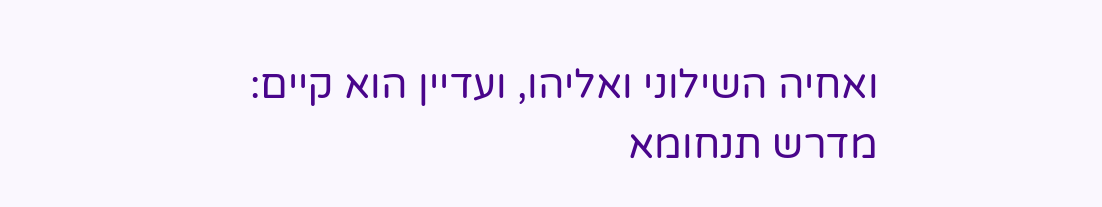ואחיה השילוני ואליהו, ועדיין הוא קיים:
מדרש תנחומא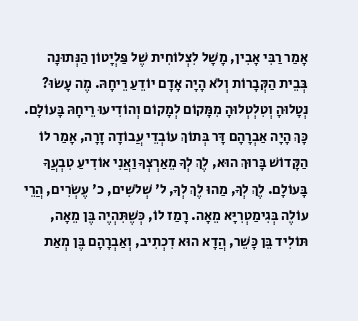אָמַר רַבִּי אָבִין, מָשָׁל לִצְלוֹחִית שֶׁל פַּלְיָטוֹן הַנְּתוּנָה בְּבֵית הַקְּבָרוֹת וְלֹא הָיָה אָדָם יוֹדֵעַ רֵיחָהּ. מֶה עָשׂוּ? נְטָלוּהָ וְטִלְטְלוּהָ מִמָּקוֹם לְמָקוֹם וְהוֹדִיעוּ רֵיחָהּ בָּעוֹלָם. כָּךְ הָיָה אַבְרָהָם דָּר בְּתוֹךְ עוֹבְדֵי עֲבוֹדָה זָרָה, אָמַר לוֹ הַקָּדוֹשׁ בָּרוּךְ הוּא, לֶךְ לְךָ מֵאַרְצְךָ וַאֲנִי אוֹדִיעַ טִבְעֲךָ בָּעוֹלָם. לֶךְ לְךָ, מַהוּ לֶךְ לְךָ, ל' שְׁלֹשִים, כ' עֶשְׂרִים, הֲרֵי עוֹלֶה בְּגִימַטְרִיָּא מֵאָה. רָמַז לוֹ, כְּשֶׁתִּהְיֶה בֶּן מֵאָה, תּוֹלִיד בֵּן כָּשֵׁר, הֲדָא הוּא דִכְתִיב, וְאַבְרָהָם בֶּן מְאַת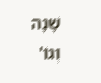שָׁנָה וְגוֹ'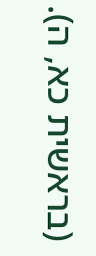(בראשית כא, ה).